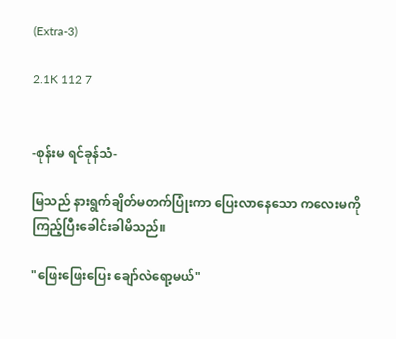(Extra-3)

2.1K 112 7


-စုန်းမ ရင်ခုန်သံ-

မြသည် နားရွက်ချိတ်မတက်ပြုံးကာ ပြေးလာနေသော ကလေးမကို ကြည့်ပြီးခေါင်းခါမိသည်။

"ဖြေးဖြေးပြေး ချော်လဲရော့မယ်"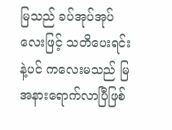မြသည် ခပ်အုပ်အုပ်လေးဖြင့် သတိပေးရင်းနဲ့ပင် ကလေးမသည် မြအနားရောက်လာပြီဖြစ်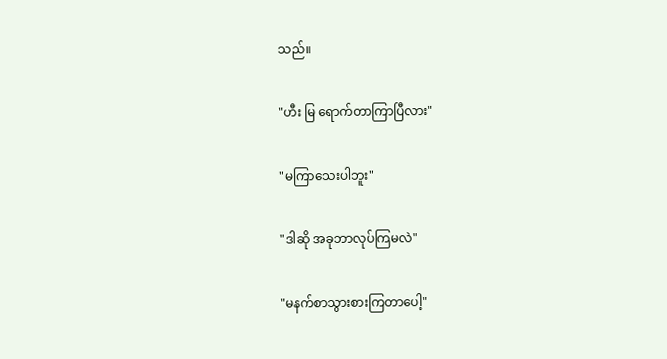သည်။

"ဟီး မြ ရောက်တာကြာပြီလား"

"မကြာသေးပါဘူး"

"ဒါဆို အခုဘာလုပ်ကြမလဲ"

"မနက်စာသွားစားကြတာပေါ့"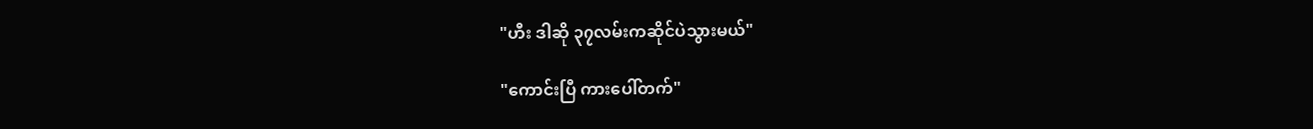"ဟီး ဒါဆို ၃၇လမ်းကဆိုင်ပဲသွားမယ်"

"ကောင်းပြီ ကားပေါ်တက်"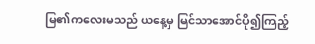မြ၏ကလေးမသည် ယနေ့မှ မြင်သာအောင်ပို၍ကြည့်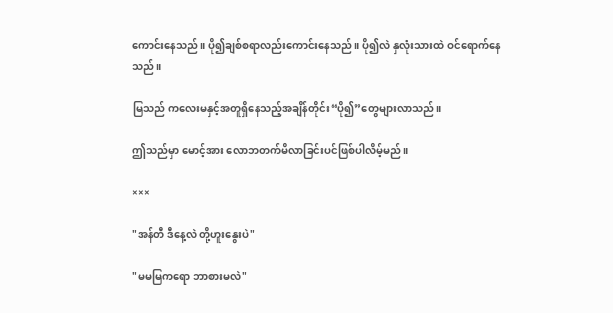ကောင်းနေသည်။ ပို၍ချစ်စရာလည်းကောင်းနေသည်။ ပို၍လဲ နှလုံးသားထဲ ဝင်ရောက်နေသည်။

မြသည် ကလေးမနှင့်အတူရှိနေသည့်အချိန်တိုင်း“ပို၍”တွေများလာသည်။

ဤသည်မှာ မောင့်အား လောဘတက်မိလာခြင်းပင်ဖြစ်ပါလိမ့်မည်။

×××

"အန်တီ ဒီနေ့လဲ တို့ဟူးနွေးပဲ"

"မမမြကရော ဘာစားမလဲ"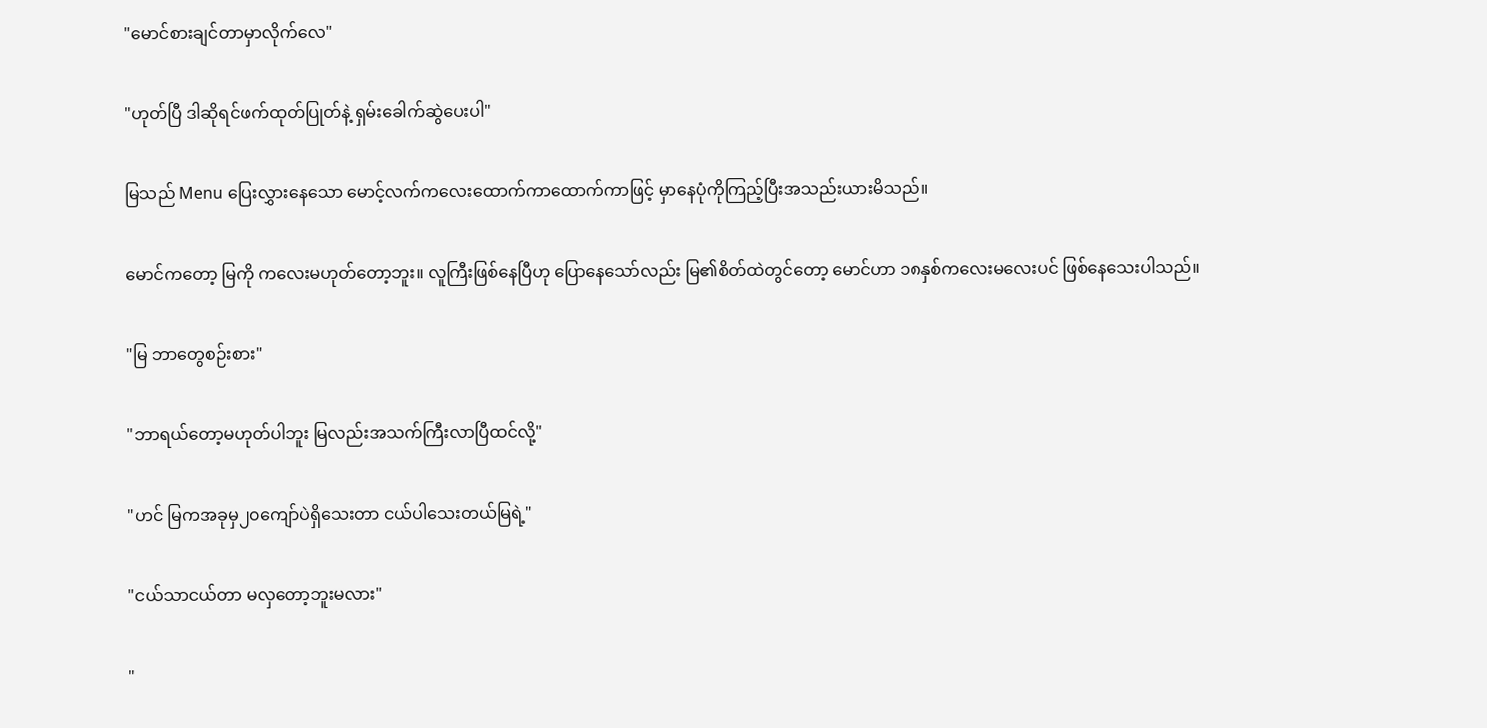"မောင်စားချင်တာမှာလိုက်လေ"

"ဟုတ်ပြီ ဒါဆိုရင်ဖက်ထုတ်ပြုတ်နဲ့ ရှမ်းခေါက်ဆွဲပေးပါ"

မြသည် Menu ပြေးလွှားနေသော မောင့်လက်ကလေးထောက်ကာထောက်ကာဖြင့် မှာနေပုံကိုကြည့်ပြီးအသည်းယားမိသည်။

မောင်ကတော့ မြကို ကလေးမဟုတ်တော့ဘူး။ လူကြီးဖြစ်နေပြီဟု ပြောနေသော်လည်း မြ၏စိတ်ထဲတွင်တော့ မောင်ဟာ ၁၈နှစ်ကလေးမလေးပင် ဖြစ်နေသေးပါသည်။

"မြ ဘာတွေစဉ်းစား"

"ဘာရယ်တော့မဟုတ်ပါဘူး မြလည်းအသက်ကြီးလာပြီထင်လို့"

"ဟင် မြကအခုမှ၂၀ကျော်ပဲရှိသေးတာ ငယ်ပါသေးတယ်မြရဲ့"

"ငယ်သာငယ်တာ မလှတော့ဘူးမလား"

"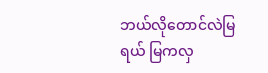ဘယ်လိုတောင်လဲမြရယ် မြကလှ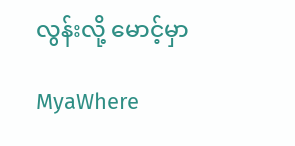လွန်းလို့ မောင့်မှာ

MyaWhere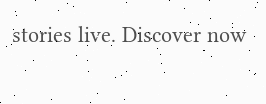stories live. Discover now